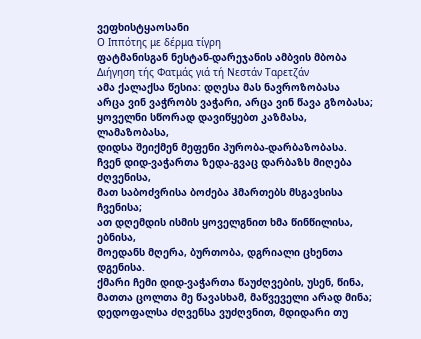ვეფხისტყაოსანი
Ο Ιππότης με δέρμα τίγρη
ფატმანისგან ნესტან-დარეჯანის ამბვის მბობა
Διήγηση τής Φατμάς γιά τή Νεστάν Ταρετζάν
ამა ქალაქსა წესია: დღესა მას ნავროზობასა
არცა ვინ ვაჭრობს ვაჭარი, არცა ვინ წავა გზობასა;
ყოველნი სწორად დავიწყებთ კაზმასა, ლამაზობასა,
დიდსა შეიქმენ მეფენი პურობა-დარბაზობასა.
ჩვენ დიდ-ვაჭართა ზედა-გვაც დარბაზს მიღება ძღვენისა,
მათ საბოძვრისა ბოძება ჰმართებს მსგავსისა ჩვენისა;
ათ დღემდის ისმის ყოველგნით ხმა წინწილისა, ებნისა,
მოედანს მღერა, ბურთობა, დგრიალი ცხენთა დგენისა.
ქმარი ჩემი დიდ-ვაჭართა წაუძღვების, უსენ, წინა,
მათთა ცოლთა მე წავასხამ, მაწვეველი არად მინა;
დედოფალსა ძღვენსა ვუძღვნით, მდიდარი თუ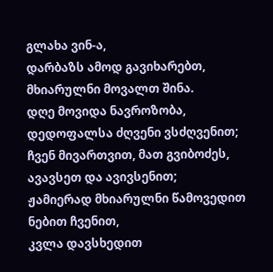გლახა ვინ-ა,
დარბაზს ამოდ გავიხარებთ, მხიარულნი მოვალთ შინა.
დღე მოვიდა ნავროზობა, დედოფალსა ძღვენი ვსძღვენით;
ჩვენ მივართვით, მათ გვიბოძეს, ავავსეთ და ავივსენით;
ჟამიერად მხიარულნი წამოვედით ნებით ჩვენით,
კვლა დავსხედით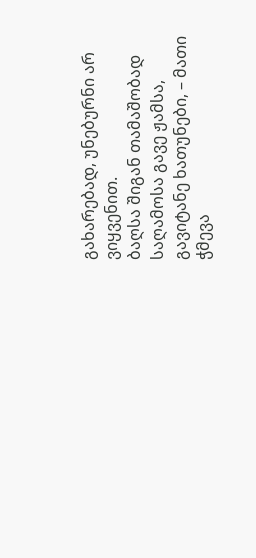გახარებად, უნებურნი არ ვიყვენით.
ბაღსა შიგან თამაშობად საღამოსა გავე ჟამსა,
გავიტანე ხათუნები, – მათი ჭმევა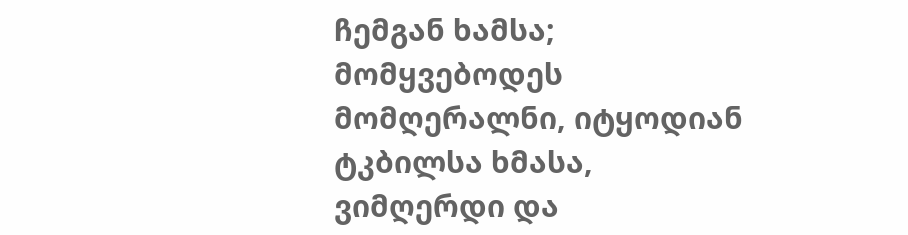ჩემგან ხამსა;
მომყვებოდეს მომღერალნი, იტყოდიან ტკბილსა ხმასა,
ვიმღერდი და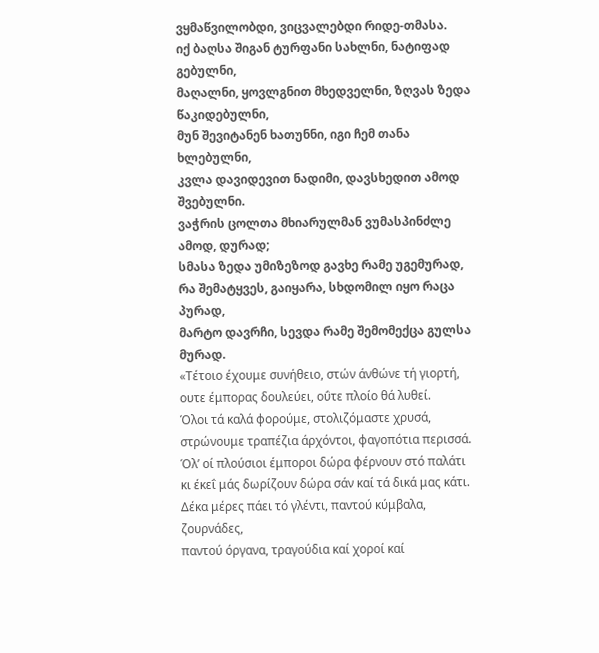ვყმაწვილობდი, ვიცვალებდი რიდე-თმასა.
იქ ბაღსა შიგან ტურფანი სახლნი, ნატიფად გებულნი,
მაღალნი, ყოვლგნით მხედველნი, ზღვას ზედა წაკიდებულნი,
მუნ შევიტანენ ხათუნნი, იგი ჩემ თანა ხლებულნი,
კვლა დავიდევით ნადიმი, დავსხედით ამოდ შვებულნი.
ვაჭრის ცოლთა მხიარულმან ვუმასპინძლე ამოდ, დურად;
სმასა ზედა უმიზეზოდ გავხე რამე უგემურად,
რა შემატყვეს, გაიყარა, სხდომილ იყო რაცა პურად,
მარტო დავრჩი, სევდა რამე შემომექცა გულსა მურად.
«Τέτοιο έχουμε συνήθειο, στών άνθώνε τή γιορτή,
ουτε έμπορας δουλεύει, οΰτε πλοίο θά λυθεί.
Όλοι τά καλά φορούμε, στολιζόμαστε χρυσά,
στρώνουμε τραπέζια άρχόντοι, φαγοπότια περισσά.
Όλ’ οί πλούσιοι έμποροι δώρα φέρνουν στό παλάτι
κι έκεΐ μάς δωρίζουν δώρα σάν καί τά δικά μας κάτι.
Δέκα μέρες πάει τό γλέντι, παντού κύμβαλα, ζουρνάδες,
παντού όργανα, τραγούδια καί χοροί καί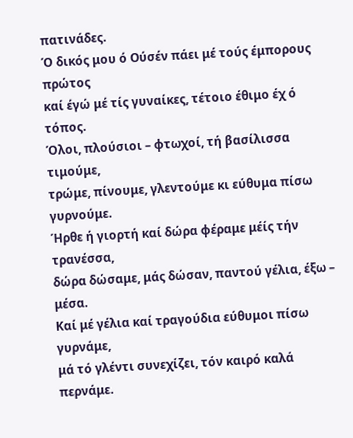πατινάδες.
Ό δικός μου ό Ούσέν πάει μέ τούς έμπορους πρώτος
καί έγώ μέ τίς γυναίκες, τέτοιο έθιμο έχ ό τόπος.
Όλοι, πλούσιοι – φτωχοί, τή βασίλισσα τιμούμε,
τρώμε, πίνουμε, γλεντούμε κι εύθυμα πίσω γυρνούμε.
Ήρθε ή γιορτή καί δώρα φέραμε μέίς τήν τρανέσσα,
δώρα δώσαμε, μάς δώσαν, παντού γέλια, έξω – μέσα.
Καί μέ γέλια καί τραγούδια εύθυμοι πίσω γυρνάμε,
μά τό γλέντι συνεχίζει, τόν καιρό καλά περνάμε.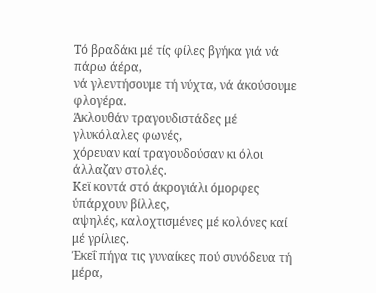Τό βραδάκι μέ τίς φίλες βγήκα γιά νά πάρω άέρα,
νά γλεντήσουμε τή νύχτα, νά άκούσουμε φλογέρα.
Άκλουθάν τραγουδιστάδες μέ γλυκόλαλες φωνές,
χόρευαν καί τραγουδούσαν κι όλοι άλλαζαν στολές.
Κεϊ κοντά στό άκρογιάλι όμορφες ύπάρχουν βίλλες,
αψηλές, καλοχτισμένες μέ κολόνες καί μέ γρίλιες.
Έκεΐ πήγα τις γυναίκες πού συνόδευα τή μέρα,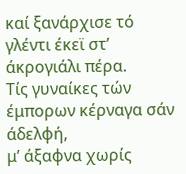καί ξανάρχισε τό γλέντι έκεϊ στ’ άκρογιάλι πέρα.
Τίς γυναίκες τών έμπορων κέρναγα σάν άδελφή,
μ’ άξαφνα χωρίς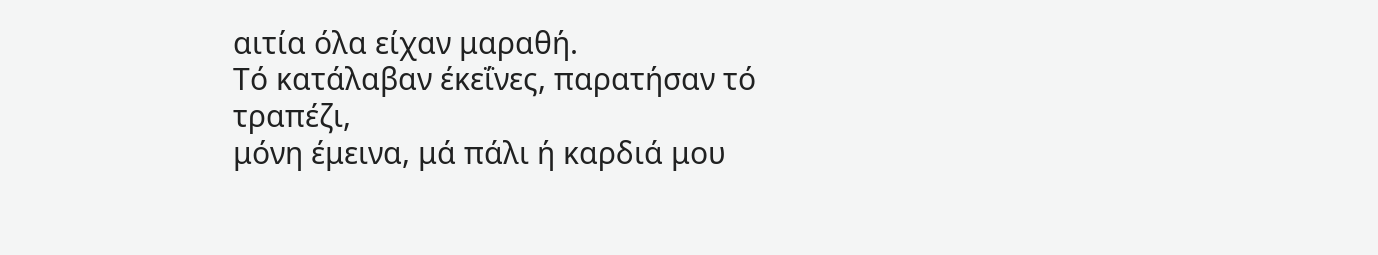αιτία όλα είχαν μαραθή.
Τό κατάλαβαν έκεΐνες, παρατήσαν τό τραπέζι,
μόνη έμεινα, μά πάλι ή καρδιά μου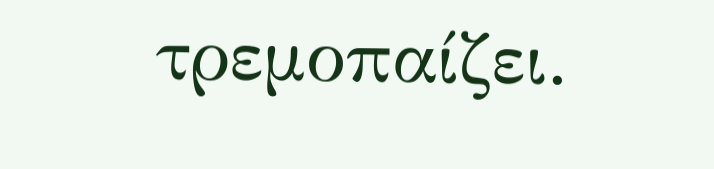τρεμοπαίζει.